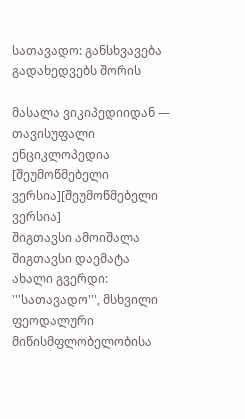სათავადო: განსხვავება გადახედვებს შორის

მასალა ვიკიპედიიდან — თავისუფალი ენციკლოპედია
[შეუმოწმებელი ვერსია][შეუმოწმებელი ვერსია]
შიგთავსი ამოიშალა შიგთავსი დაემატა
ახალი გვერდი: '''სათავადო''', მსხვილი ფეოდალური მიწისმფლობელობისა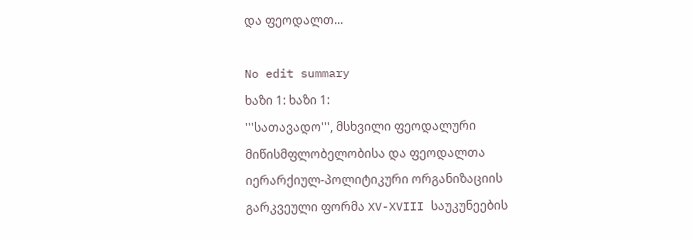და ფეოდალთ...

No edit summary
ხაზი 1: ხაზი 1:
'''სათავადო''', მსხვილი ფეოდალური მიწისმფლობელობისა და ფეოდალთა იერარქიულ-პოლიტიკური ორგანიზაციის გარკვეული ფორმა XV-XVIII საუკუნეების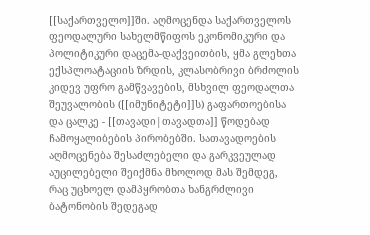[[საქართველო]]ში. აღმოცენდა საქართველოს ფეოდალური სახელმწიფოს ეკონომიკური და პოლიტიკური დაცემა-დაქვეითბის, ყმა გლეხთა ექსპლოატაციის ზრდის, კლასობრივი ბრძოლის კიდევ უფრო გამწვავების, მსხვილ ფეოდალთა შეუვალობის ([[იმუნიტეტი]]ს) გაფართოებისა და ცალკე - [[თავადი|თავადთა]] წოდებად ჩამოყალიბების პირობებში. სათავადოების აღმოცენება შესაძლებელი და გარკვეულად აუცილებელი შეიქმნა მხოლოდ მას შემდეგ, რაც უცხოელ დამპყრობთა ხანგრძლივი ბატონობის შედეგად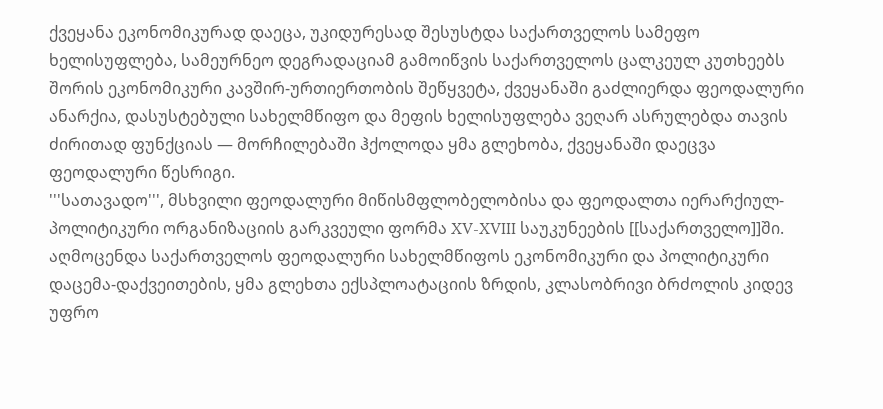ქვეყანა ეკონომიკურად დაეცა, უკიდურესად შესუსტდა საქართველოს სამეფო ხელისუფლება, სამეურნეო დეგრადაციამ გამოიწვის საქართველოს ცალკეულ კუთხეებს შორის ეკონომიკური კავშირ-ურთიერთობის შეწყვეტა, ქვეყანაში გაძლიერდა ფეოდალური ანარქია, დასუსტებული სახელმწიფო და მეფის ხელისუფლება ვეღარ ასრულებდა თავის ძირითად ფუნქციას — მორჩილებაში ჰქოლოდა ყმა გლეხობა, ქვეყანაში დაეცვა ფეოდალური წესრიგი.
'''სათავადო''', მსხვილი ფეოდალური მიწისმფლობელობისა და ფეოდალთა იერარქიულ-პოლიტიკური ორგანიზაციის გარკვეული ფორმა XV-XVIII საუკუნეების [[საქართველო]]ში. აღმოცენდა საქართველოს ფეოდალური სახელმწიფოს ეკონომიკური და პოლიტიკური დაცემა-დაქვეითების, ყმა გლეხთა ექსპლოატაციის ზრდის, კლასობრივი ბრძოლის კიდევ უფრო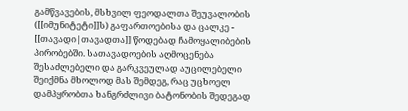გამწვავების, მსხვილ ფეოდალთა შეუვალობის ([[იმუნიტეტი]]ს) გაფართოებისა და ცალკე - [[თავადი|თავადთა]] წოდებად ჩამოყალიბების პირობებში. სათავადოების აღმოცენება შესაძლებელი და გარკვეულად აუცილებელი შეიქმნა მხოლოდ მას შემდეგ, რაც უცხოელ დამპყრობთა ხანგრძლივი ბატონობის შედეგად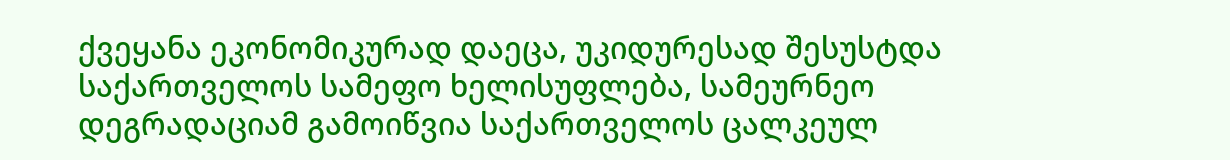ქვეყანა ეკონომიკურად დაეცა, უკიდურესად შესუსტდა საქართველოს სამეფო ხელისუფლება, სამეურნეო დეგრადაციამ გამოიწვია საქართველოს ცალკეულ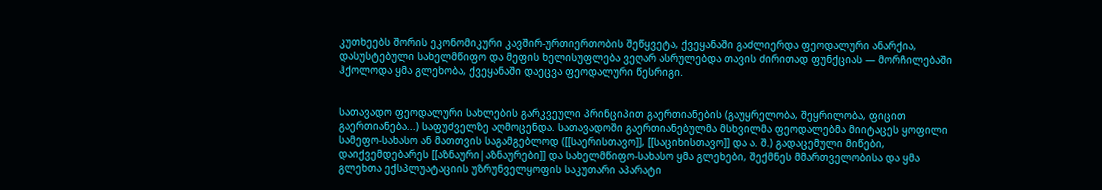კუთხეებს შორის ეკონომიკური კავშირ-ურთიერთობის შეწყვეტა, ქვეყანაში გაძლიერდა ფეოდალური ანარქია, დასუსტებული სახელმწიფო და მეფის ხელისუფლება ვეღარ ასრულებდა თავის ძირითად ფუნქციას — მორჩილებაში ჰქოლოდა ყმა გლეხობა, ქვეყანაში დაეცვა ფეოდალური წესრიგი.


სათავადო ფეოდალური სახლების გარკვეული პრინციპით გაერთიანების (გაუყრელობა, შეყრილობა, ფიცით გაერთიანება...) საფუძველზე აღმოცენდა. სათავადოში გაერთიანებულმა მსხვილმა ფეოდალებმა მიიტაცეს ყოფილი სამეფო-სახასო ან მათთვის საგამგებლოდ ([[საერისთავო]], [[საციხისთავო]] და ა. შ.) გადაცემული მიწები, დაიქვემდებარეს [[აზნაური|აზნაურები]] და სახელმწიფო-სახასო ყმა გლეხები, შექმნეს მმართველობისა და ყმა გლეხთა ექსპლუატაციის უზრუნველყოფის საკუთარი აპარატი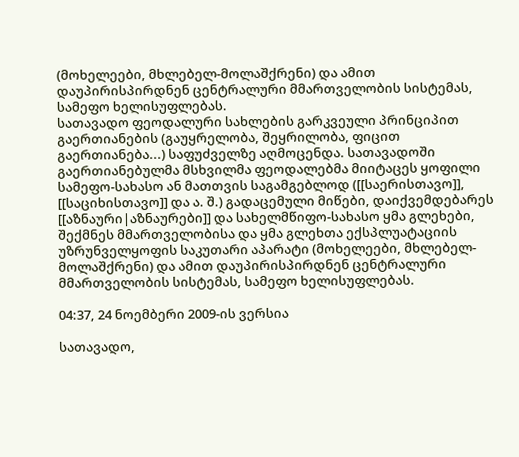(მოხელეები, მხლებელ-მოლაშქრენი) და ამით დაუპირისპირდნენ ცენტრალური მმართველობის სისტემას, სამეფო ხელისუფლებას.
სათავადო ფეოდალური სახლების გარკვეული პრინციპით გაერთიანების (გაუყრელობა, შეყრილობა, ფიცით გაერთიანება...) საფუძველზე აღმოცენდა. სათავადოში გაერთიანებულმა მსხვილმა ფეოდალებმა მიიტაცეს ყოფილი სამეფო-სახასო ან მათთვის საგამგებლოდ ([[საერისთავო]], [[საციხისთავო]] და ა. შ.) გადაცემული მიწები, დაიქვემდებარეს [[აზნაური|აზნაურები]] და სახელმწიფო-სახასო ყმა გლეხები, შექმნეს მმართველობისა და ყმა გლეხთა ექსპლუატაციის უზრუნველყოფის საკუთარი აპარატი (მოხელეები, მხლებელ-მოლაშქრენი) და ამით დაუპირისპირდნენ ცენტრალური მმართველობის სისტემას, სამეფო ხელისუფლებას.

04:37, 24 ნოემბერი 2009-ის ვერსია

სათავადო,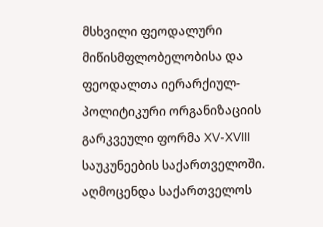მსხვილი ფეოდალური მიწისმფლობელობისა და ფეოდალთა იერარქიულ-პოლიტიკური ორგანიზაციის გარკვეული ფორმა XV-XVIII საუკუნეების საქართველოში. აღმოცენდა საქართველოს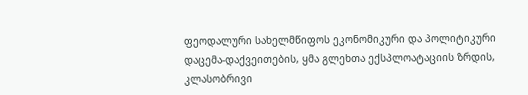ფეოდალური სახელმწიფოს ეკონომიკური და პოლიტიკური დაცემა-დაქვეითების, ყმა გლეხთა ექსპლოატაციის ზრდის, კლასობრივი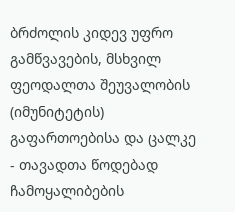ბრძოლის კიდევ უფრო გამწვავების, მსხვილ ფეოდალთა შეუვალობის (იმუნიტეტის) გაფართოებისა და ცალკე - თავადთა წოდებად ჩამოყალიბების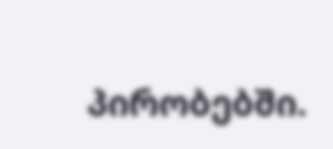პირობებში.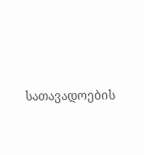სათავადოების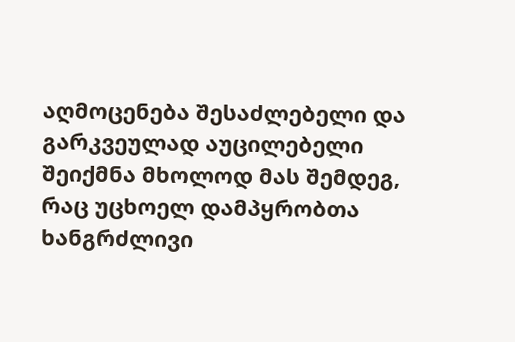აღმოცენება შესაძლებელი და გარკვეულად აუცილებელი შეიქმნა მხოლოდ მას შემდეგ, რაც უცხოელ დამპყრობთა ხანგრძლივი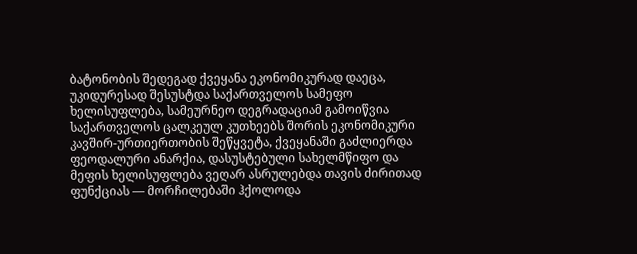ბატონობის შედეგად ქვეყანა ეკონომიკურად დაეცა, უკიდურესად შესუსტდა საქართველოს სამეფო ხელისუფლება, სამეურნეო დეგრადაციამ გამოიწვია საქართველოს ცალკეულ კუთხეებს შორის ეკონომიკური კავშირ-ურთიერთობის შეწყვეტა, ქვეყანაში გაძლიერდა ფეოდალური ანარქია, დასუსტებული სახელმწიფო და მეფის ხელისუფლება ვეღარ ასრულებდა თავის ძირითად ფუნქციას — მორჩილებაში ჰქოლოდა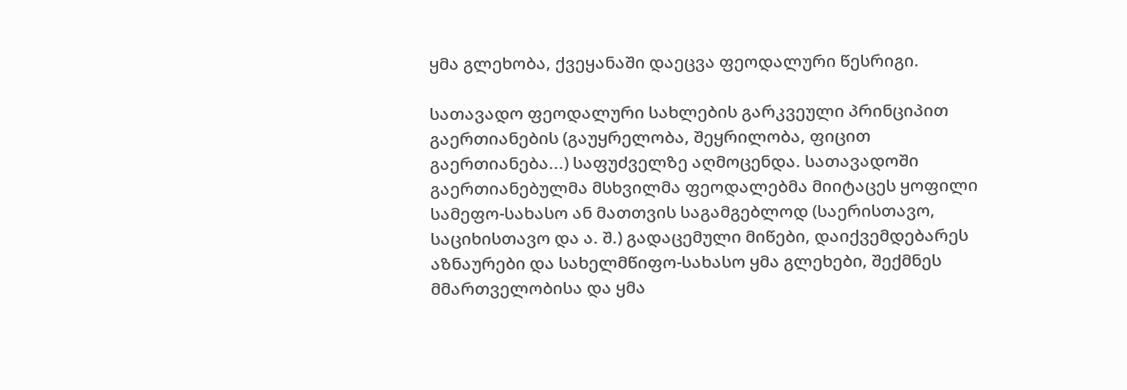ყმა გლეხობა, ქვეყანაში დაეცვა ფეოდალური წესრიგი.

სათავადო ფეოდალური სახლების გარკვეული პრინციპით გაერთიანების (გაუყრელობა, შეყრილობა, ფიცით გაერთიანება...) საფუძველზე აღმოცენდა. სათავადოში გაერთიანებულმა მსხვილმა ფეოდალებმა მიიტაცეს ყოფილი სამეფო-სახასო ან მათთვის საგამგებლოდ (საერისთავო, საციხისთავო და ა. შ.) გადაცემული მიწები, დაიქვემდებარეს აზნაურები და სახელმწიფო-სახასო ყმა გლეხები, შექმნეს მმართველობისა და ყმა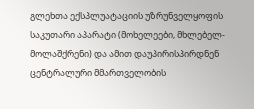გლეხთა ექსპლუატაციის უზრუნველყოფის საკუთარი აპარატი (მოხელეები, მხლებელ-მოლაშქრენი) და ამით დაუპირისპირდნენ ცენტრალური მმართველობის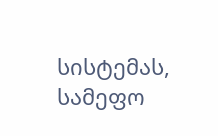სისტემას, სამეფო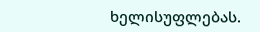ხელისუფლებას.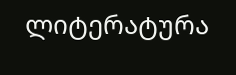ლიტერატურა